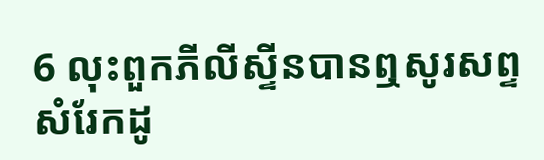6 លុះពួកភីលីស្ទីនបានឮសូរសព្ទសំរែកដូ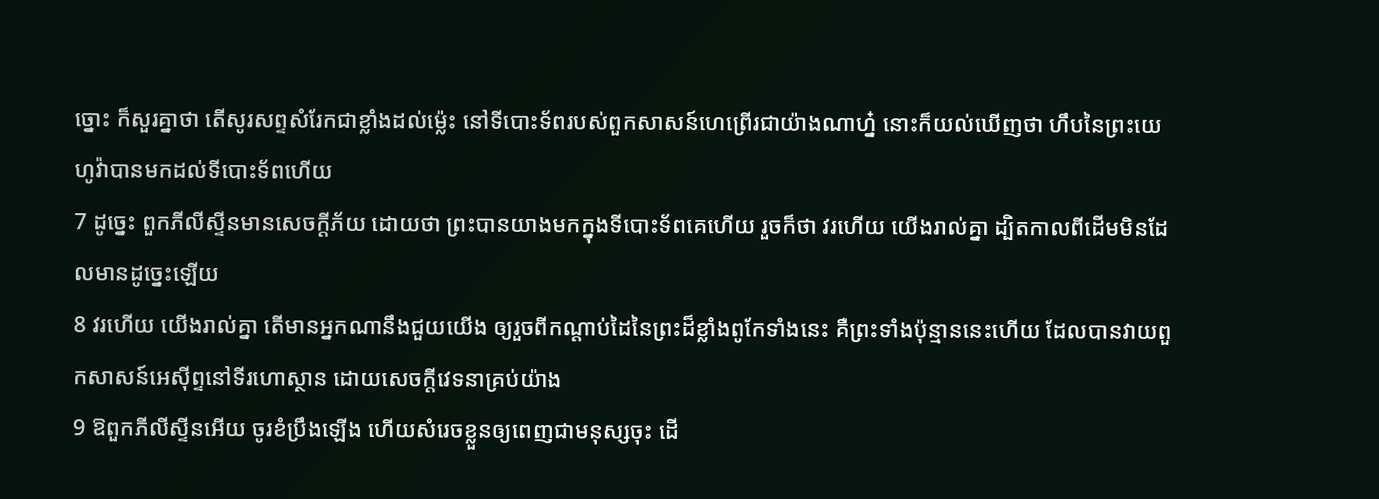ច្នោះ ក៏សួរគ្នាថា តើសូរសព្ទសំរែកជាខ្លាំងដល់ម៉្លេះ នៅទីបោះទ័ពរបស់ពួកសាសន៍ហេព្រើរជាយ៉ាងណាហ្ន៎ នោះក៏យល់ឃើញថា ហឹបនៃព្រះយេហូវ៉ាបានមកដល់ទីបោះទ័ពហើយ
7 ដូច្នេះ ពួកភីលីស្ទីនមានសេចក្តីភ័យ ដោយថា ព្រះបានយាងមកក្នុងទីបោះទ័ពគេហើយ រួចក៏ថា វរហើយ យើងរាល់គ្នា ដ្បិតកាលពីដើមមិនដែលមានដូច្នេះឡើយ
8 វរហើយ យើងរាល់គ្នា តើមានអ្នកណានឹងជួយយើង ឲ្យរួចពីកណ្តាប់ដៃនៃព្រះដ៏ខ្លាំងពូកែទាំងនេះ គឺព្រះទាំងប៉ុន្មាននេះហើយ ដែលបានវាយពួកសាសន៍អេស៊ីព្ទនៅទីរហោស្ថាន ដោយសេចក្តីវេទនាគ្រប់យ៉ាង
9 ឱពួកភីលីស្ទីនអើយ ចូរខំប្រឹងឡើង ហើយសំរេចខ្លួនឲ្យពេញជាមនុស្សចុះ ដើ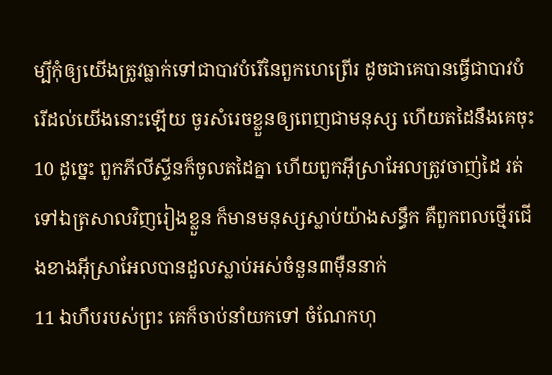ម្បីកុំឲ្យយើងត្រូវធ្លាក់ទៅជាបាវបំរើនៃពួកហេព្រើរ ដូចជាគេបានធ្វើជាបាវបំរើដល់យើងនោះឡើយ ចូរសំរេចខ្លួនឲ្យពេញជាមនុស្ស ហើយតដៃនឹងគេចុះ
10 ដូច្នេះ ពួកភីលីស្ទីនក៏ចូលតដៃគ្នា ហើយពួកអ៊ីស្រាអែលត្រូវចាញ់ដៃ រត់ទៅឯត្រសាលវិញរៀងខ្លួន ក៏មានមនុស្សស្លាប់យ៉ាងសន្ធឹក គឺពួកពលថ្មើរជើងខាងអ៊ីស្រាអែលបានដួលស្លាប់អស់ចំនួន៣ម៉ឺននាក់
11 ឯហឹបរបស់ព្រះ គេក៏ចាប់នាំយកទៅ ចំណែកហុ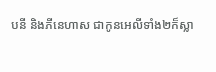បនី និងភីនេហាស ជាកូនអេលីទាំង២ក៏ស្លា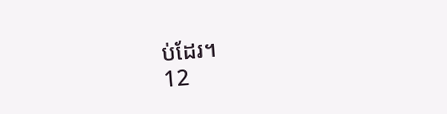ប់ដែរ។
12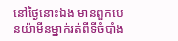នៅថ្ងៃនោះឯង មានពួកបេនយ៉ាមីនម្នាក់រត់ពីទីចំបាំង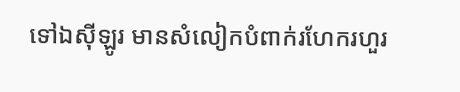ទៅឯស៊ីឡូរ មានសំលៀកបំពាក់រហែករហួរ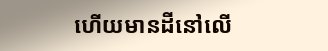ហើយមានដីនៅលើ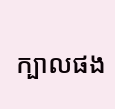ក្បាលផង